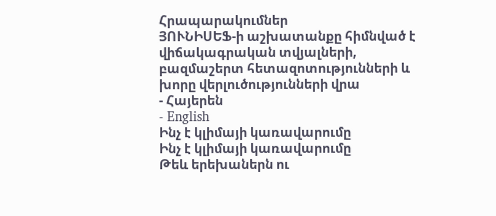Հրապարակումներ
ՅՈՒՆԻՍԵՖ-ի աշխատանքը հիմնված է վիճակագրական տվյալների, բազմաշերտ հետազոտությունների և խորը վերլուծությունների վրա
- Հայերեն
- English
Ինչ է կլիմայի կառավարումը
Ինչ է կլիմայի կառավարումը
Թեև երեխաներն ու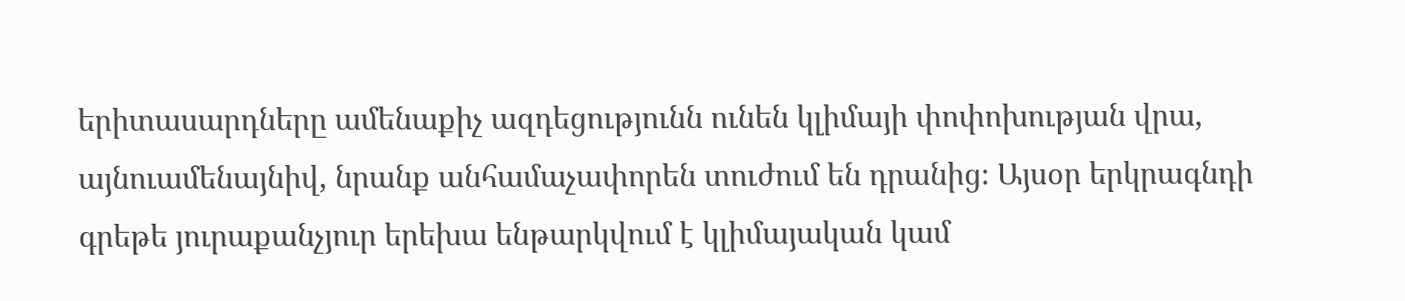երիտասարդները ամենաքիչ ազդեցությունն ունեն կլիմայի փոփոխության վրա, այնուամենայնիվ, նրանք անհամաչափորեն տուժում են դրանից։ Այսօր երկրագնդի գրեթե յուրաքանչյուր երեխա ենթարկվում է կլիմայական կամ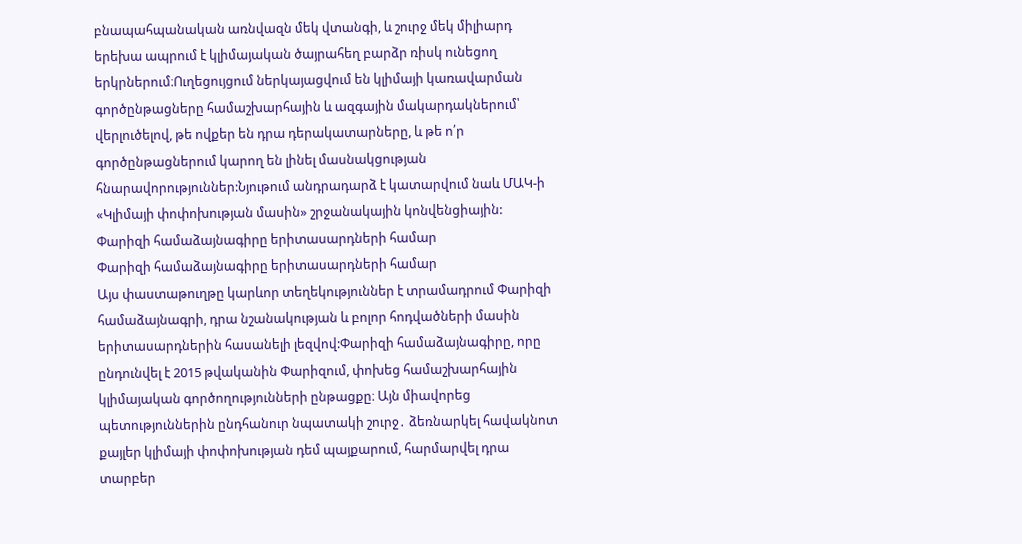բնապահպանական առնվազն մեկ վտանգի, և շուրջ մեկ միլիարդ երեխա ապրում է կլիմայական ծայրահեղ բարձր ռիսկ ունեցող երկրներում։Ուղեցույցում ներկայացվում են կլիմայի կառավարման գործընթացները համաշխարհային և ազգային մակարդակներում՝ վերլուծելով, թե ովքեր են դրա դերակատարները, և թե ո՛ր գործընթացներում կարող են լինել մասնակցության հնարավորություններ:Նյութում անդրադարձ է կատարվում նաև ՄԱԿ-ի «Կլիմայի փոփոխության մասին» շրջանակային կոնվենցիային:
Փարիզի համաձայնագիրը երիտասարդների համար
Փարիզի համաձայնագիրը երիտասարդների համար
Այս փաստաթուղթը կարևոր տեղեկություններ է տրամադրում Փարիզի համաձայնագրի, դրա նշանակության և բոլոր հոդվածների մասին երիտասարդներին հասանելի լեզվով:Փարիզի համաձայնագիրը, որը ընդունվել է 2015 թվականին Փարիզում, փոխեց համաշխարհային կլիմայական գործողությունների ընթացքը։ Այն միավորեց պետություններին ընդհանուր նպատակի շուրջ․ ձեռնարկել հավակնոտ քայլեր կլիմայի փոփոխության դեմ պայքարում, հարմարվել դրա տարբեր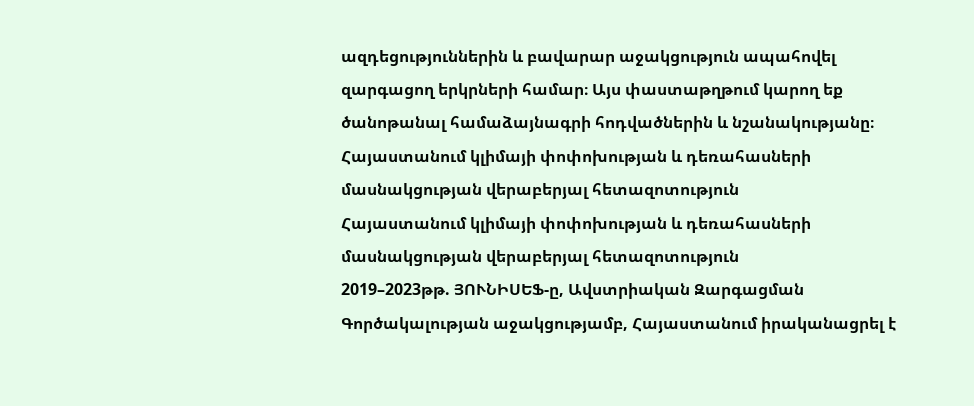ազդեցություններին և բավարար աջակցություն ապահովել զարգացող երկրների համար։ Այս փաստաթղթում կարող եք ծանոթանալ համաձայնագրի հոդվածներին և նշանակությանը։
Հայաստանում կլիմայի փոփոխության և դեռահասների մասնակցության վերաբերյալ հետազոտություն
Հայաստանում կլիմայի փոփոխության և դեռահասների մասնակցության վերաբերյալ հետազոտություն
2019–2023թթ. ՅՈՒՆԻՍԵՖ-ը, Ավստրիական Զարգացման Գործակալության աջակցությամբ, Հայաստանում իրականացրել է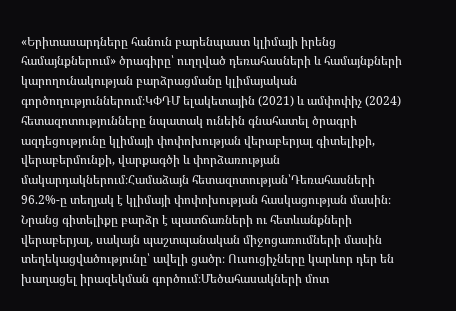«Երիտասարդները հանուն բարենպաստ կլիմայի իրենց համայնքներում» ծրագիրը՝ ուղղված դեռահասների և համայնքների կարողունակության բարձրացմանը կլիմայական գործողություններում։ԿՓԴՄ ելակետային (2021) և ամփոփիչ (2024) հետազոտությունները նպատակ ունեին գնահատել ծրագրի ազդեցությունը կլիմայի փոփոխության վերաբերյալ գիտելիքի, վերաբերմունքի, վարքագծի և փորձառության մակարդակներում։Համաձայն հետազոտության՝Դեռահասների 96.2%-ը տեղյակ է կլիմայի փոփոխության հասկացության մասին։ Նրանց գիտելիքը բարձր է պատճառների ու հետևանքների վերաբերյալ, սակայն պաշտպանական միջոցառումների մասին տեղեկացվածությունը՝ ավելի ցածր։ Ուսուցիչները կարևոր դեր են խաղացել իրազեկման գործում։Մեծահասակների մոտ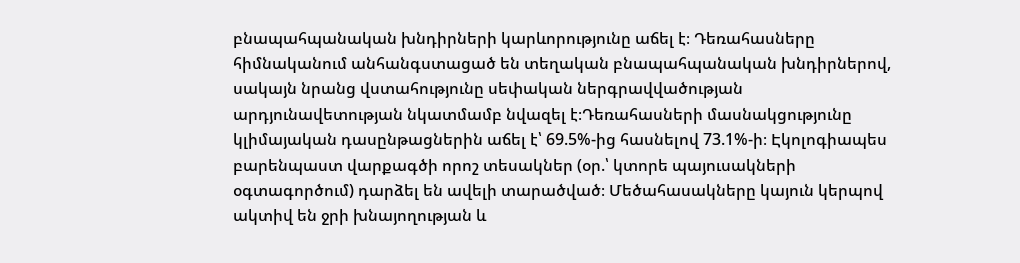բնապահպանական խնդիրների կարևորությունը աճել է։ Դեռահասները հիմնականում անհանգստացած են տեղական բնապահպանական խնդիրներով, սակայն նրանց վստահությունը սեփական ներգրավվածության արդյունավետության նկատմամբ նվազել է։Դեռահասների մասնակցությունը կլիմայական դասընթացներին աճել է՝ 69.5%-ից հասնելով 73.1%-ի։ Էկոլոգիապես բարենպաստ վարքագծի որոշ տեսակներ (օր.՝ կտորե պայուսակների օգտագործում) դարձել են ավելի տարածված։ Մեծահասակները կայուն կերպով ակտիվ են ջրի խնայողության և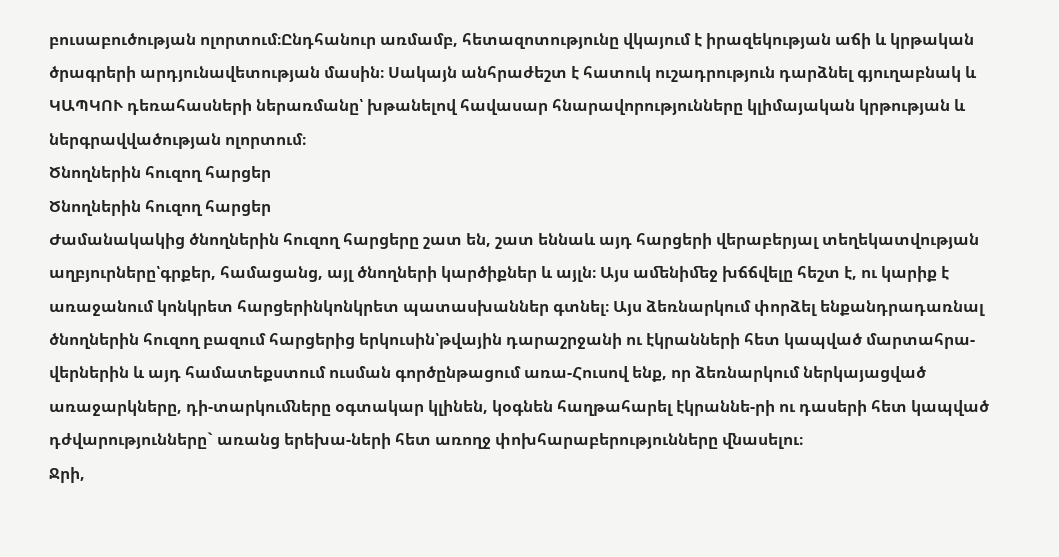բուսաբուծության ոլորտում։Ընդհանուր առմամբ, հետազոտությունը վկայում է իրազեկության աճի և կրթական ծրագրերի արդյունավետության մասին։ Սակայն անհրաժեշտ է հատուկ ուշադրություն դարձնել գյուղաբնակ և ԿԱՊԿՈՒ դեռահասների ներառմանը՝ խթանելով հավասար հնարավորությունները կլիմայական կրթության և ներգրավվածության ոլորտում։
Ծնողներին հուզող հարցեր
Ծնողներին հուզող հարցեր
Ժամանակակից ծնողներին հուզող հարցերը շատ են, շատ եննաև այդ հարցերի վերաբերյալ տեղեկատվության աղբյուրները՝գրքեր, համացանց, այլ ծնողների կարծիքներ և այլն։ Այս աﬔնիﬔջ խճճվելը հեշտ է, ու կարիք է առաջանում կոնկրետ հարցերինկոնկրետ պատասխաններ գտնել։ Այս ձեռնարկում փորձել ենքանդրադառնալ ծնողներին հուզող բազում հարցերից երկուսին՝թվային դարաշրջանի ու էկրանների հետ կապված մարտահրա-վերներին և այդ համատեքստում ուսման գործընթացում առա-Հուսով ենք, որ ձեռնարկում ներկայացված առաջարկները, դի-տարկուﬓերը օգտակար կլինեն, կօգնեն հաղթահարել էկրաննե-րի ու դասերի հետ կապված դժվարությունները` առանց երեխա-ների հետ առողջ փոխհարաբերությունները ﬖասելու։
Ջրի,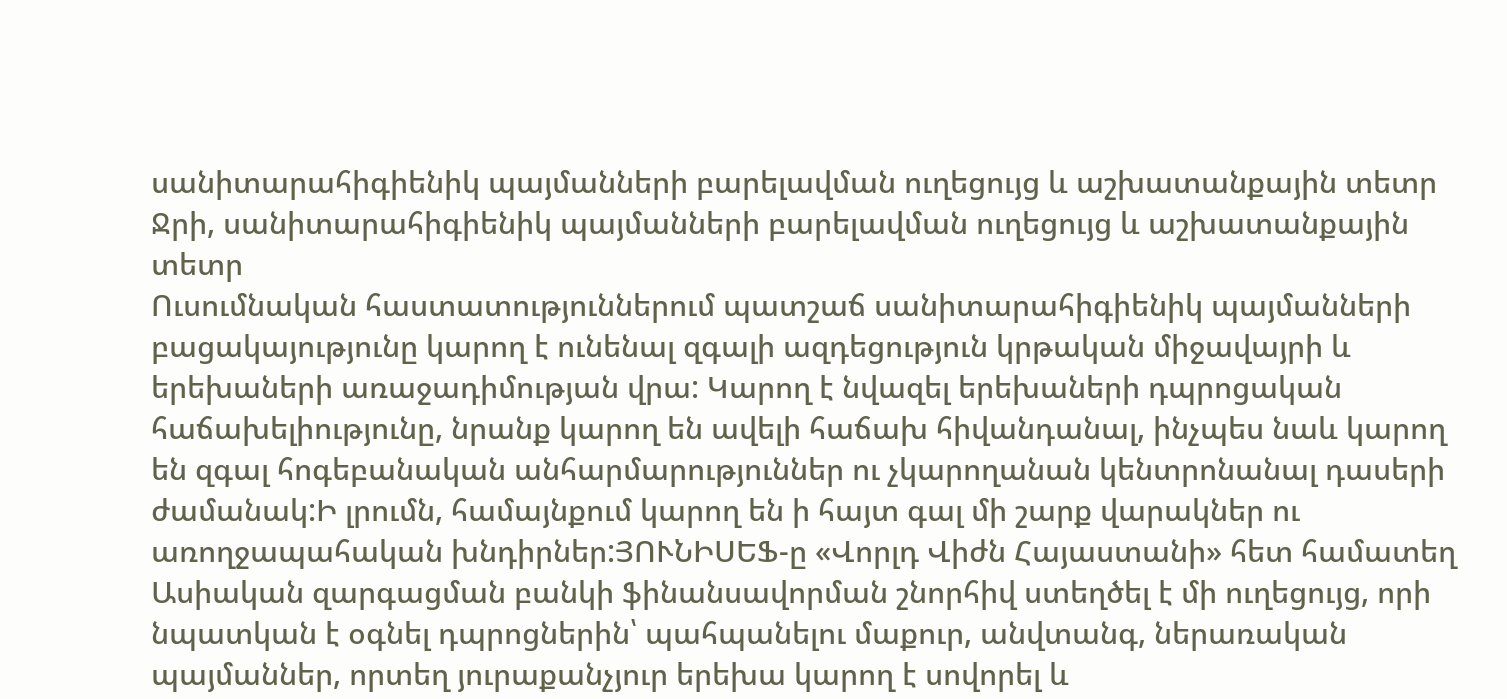սանիտարահիգիենիկ պայմանների բարելավման ուղեցույց և աշխատանքային տետր
Ջրի, սանիտարահիգիենիկ պայմանների բարելավման ուղեցույց և աշխատանքային տետր
Ուսումնական հաստատություններում պատշաճ սանիտարահիգիենիկ պայմանների բացակայությունը կարող է ունենալ զգալի ազդեցություն կրթական միջավայրի և երեխաների առաջադիմության վրա: Կարող է նվազել երեխաների դպրոցական հաճախելիությունը, նրանք կարող են ավելի հաճախ հիվանդանալ, ինչպես նաև կարող են զգալ հոգեբանական անհարմարություններ ու չկարողանան կենտրոնանալ դասերի ժամանակ:Ի լրումն, համայնքում կարող են ի հայտ գալ մի շարք վարակներ ու առողջապահական խնդիրներ:ՅՈՒՆԻՍԵՖ-ը «Վորլդ Վիժն Հայաստանի» հետ համատեղ Ասիական զարգացման բանկի ֆինանսավորման շնորհիվ ստեղծել է մի ուղեցույց, որի նպատկան է օգնել դպրոցներին՝ պահպանելու մաքուր, անվտանգ, ներառական պայմաններ, որտեղ յուրաքանչյուր երեխա կարող է սովորել և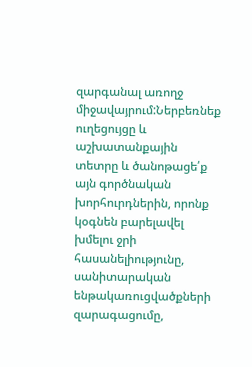զարգանալ առողջ միջավայրում:Ներբեռնեք ուղեցույցը և աշխատանքային տետրը և ծանոթացե՛ք այն գործնական խորհուրդներին, որոնք կօգնեն բարելավել խմելու ջրի հասանելիությունը, սանիտարական ենթակառուցվածքների զարագացումը,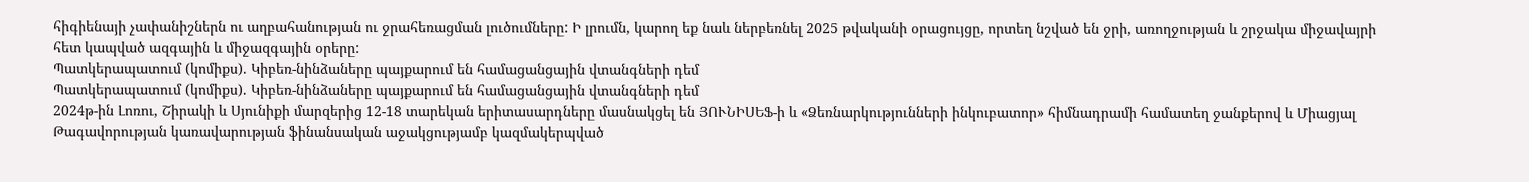հիգիենայի չափանիշներն ու աղբահանության ու ջրահեռացման լուծումները: Ի լրումն, կարող եք նաև ներբեռնել 2025 թվականի օրացույցը, որտեղ նշված են ջրի, առողջության և շրջակա միջավայրի հետ կապված ազգային և միջազգային օրերը:
Պատկերապատում (կոմիքս). Կիբեռ-նինձաները պայքարում են համացանցային վտանգների դեմ
Պատկերապատում (կոմիքս). Կիբեռ-նինձաները պայքարում են համացանցային վտանգների դեմ
2024թ-ին Լոռու, Շիրակի և Սյունիքի մարզերից 12-18 տարեկան երիտասարդները մասնակցել են ՅՈՒՆԻՍԵՖ-ի և «Ձեռնարկությունների ինկուբատոր» հիմնադրամի համատեղ ջանքերով և Միացյալ Թագավորության կառավարության ֆինանսական աջակցությամբ կազմակերպված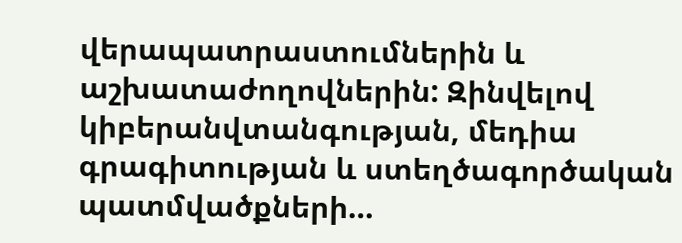վերապատրաստումներին և աշխատաժողովներին: Զինվելով կիբերանվտանգության, մեդիա գրագիտության և ստեղծագործական պատմվածքների…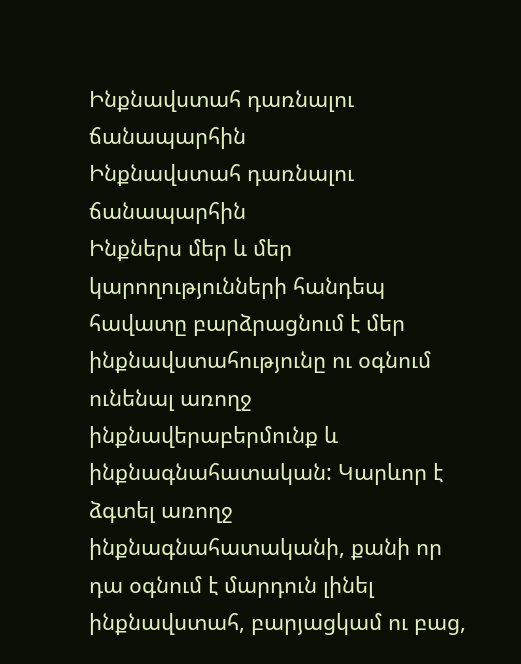Ինքնավստահ դառնալու ճանապարհին
Ինքնավստահ դառնալու ճանապարհին
Ինքներս մեր և մեր կարողությունների հանդեպ հավատը բարձրացնում է մեր ինքնավստահությունը ու օգնում ունենալ առողջ ինքնավերաբերմունք և ինքնագնահատական: Կարևոր է ձգտել առողջ ինքնագնահատականի, քանի որ դա օգնում է մարդուն լինել ինքնավստահ, բարյացկամ ու բաց,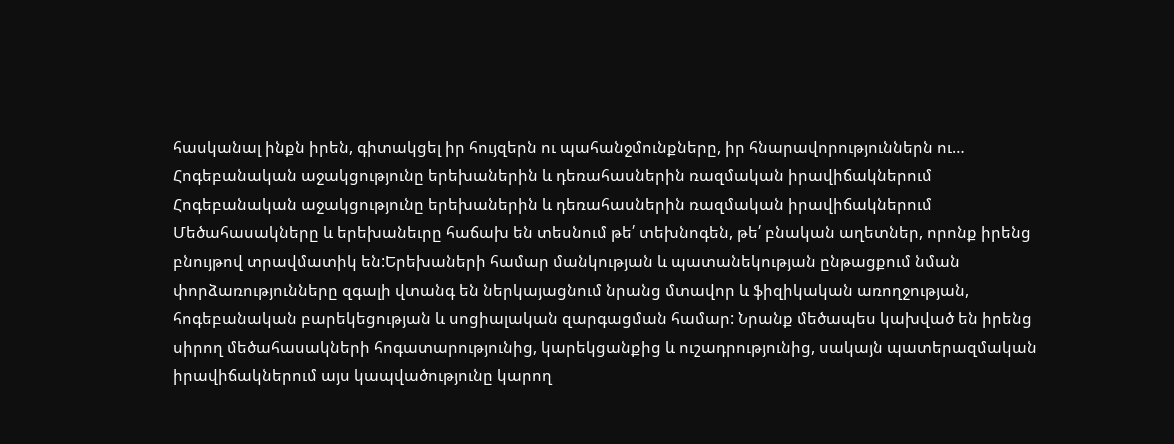հասկանալ ինքն իրեն, գիտակցել իր հույզերն ու պահանջմունքները, իր հնարավորություններն ու…
Հոգեբանական աջակցությունը երեխաներին և դեռահասներին ռազմական իրավիճակներում
Հոգեբանական աջակցությունը երեխաներին և դեռահասներին ռազմական իրավիճակներում
Մեծահասակները և երեխանեւրը հաճախ են տեսնում թե՛ տեխնոգեն, թե՛ բնական աղետներ, որոնք իրենց բնույթով տրավմատիկ են:Երեխաների համար մանկության և պատանեկության ընթացքում նման փորձառությունները զգալի վտանգ են ներկայացնում նրանց մտավոր և ֆիզիկական առողջության, հոգեբանական բարեկեցության և սոցիալական զարգացման համար: Նրանք մեծապես կախված են իրենց սիրող մեծահասակների հոգատարությունից, կարեկցանքից և ուշադրությունից, սակայն պատերազմական իրավիճակներում այս կապվածությունը կարող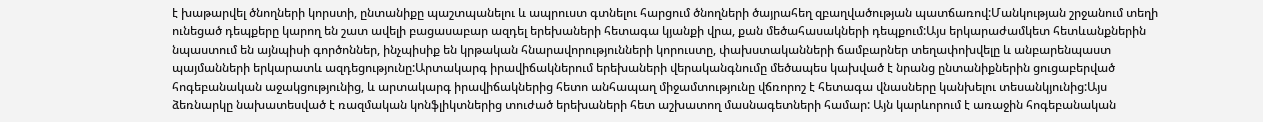է խաթարվել ծնողների կորստի, ընտանիքը պաշտպանելու և ապրուստ գտնելու հարցում ծնողների ծայրահեղ զբաղվածության պատճառով:Մանկության շրջանում տեղի ունեցած դեպքերը կարող են շատ ավելի բացասաբար ազդել երեխաների հետագա կյանքի վրա, քան մեծահասակների դեպքում:Այս երկարաժամկետ հետևանքներին նպաստում են այնպիսի գործոններ, ինչպիսիք են կրթական հնարավորությունների կորուստը, փախստականների ճամբարներ տեղափոխվելը և անբարենպաստ պայմանների երկարատև ազդեցությունը:Արտակարգ իրավիճակներում երեխաների վերականգնումը մեծապես կախված է նրանց ընտանիքներին ցուցաբերված հոգեբանական աջակցությունից, և արտակարգ իրավիճակներից հետո անհապաղ միջամտությունը վճռորոշ է հետագա վնասները կանխելու տեսանկյունից:Այս ձեռնարկը նախատեսված է ռազմական կոնֆլիկտներից տուժած երեխաների հետ աշխատող մասնագետների համար: Այն կարևորում է առաջին հոգեբանական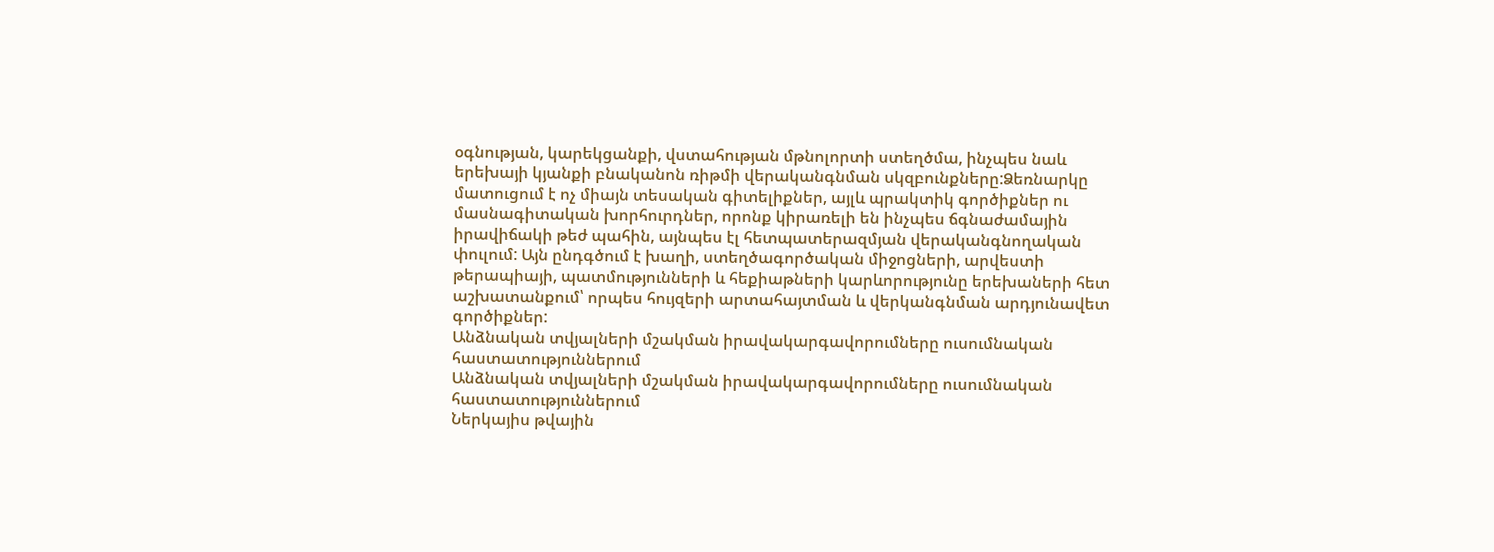օգնության, կարեկցանքի, վստահության մթնոլորտի ստեղծմա, ինչպես նաև երեխայի կյանքի բնականոն ռիթմի վերականգնման սկզբունքները:Ձեռնարկը մատուցում է ոչ միայն տեսական գիտելիքներ, այլև պրակտիկ գործիքներ ու մասնագիտական խորհուրդներ, որոնք կիրառելի են ինչպես ճգնաժամային իրավիճակի թեժ պահին, այնպես էլ հետպատերազմյան վերականգնողական փուլում: Այն ընդգծում է խաղի, ստեղծագործական միջոցների, արվեստի թերապիայի, պատմությունների և հեքիաթների կարևորությունը երեխաների հետ աշխատանքում՝ որպես հույզերի արտահայտման և վերկանգնման արդյունավետ գործիքներ:
Անձնական տվյալների մշակման իրավակարգավորումները ուսումնական հաստատություններում
Անձնական տվյալների մշակման իրավակարգավորումները ուսումնական հաստատություններում
Ներկայիս թվային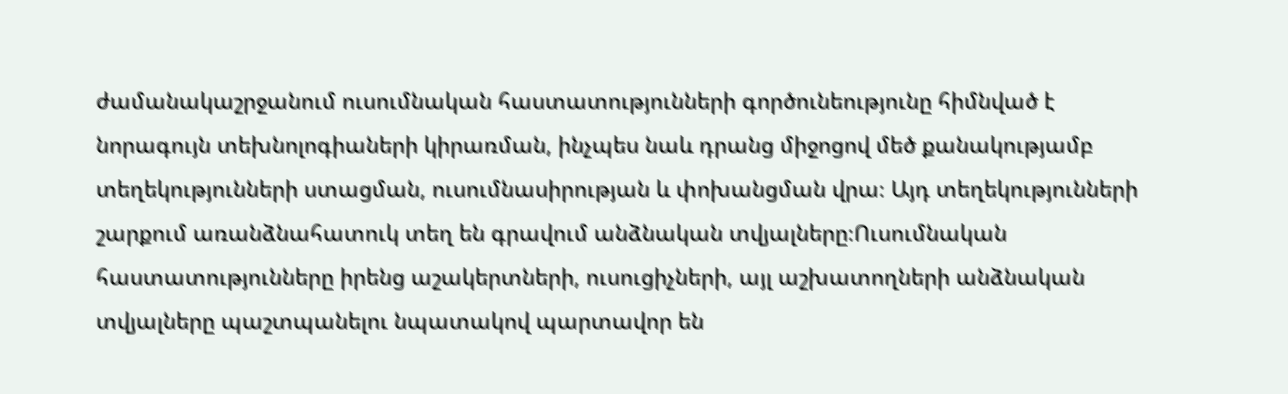ժամանակաշրջանում ուսումնական հաստատությունների գործունեությունը հիմնված է նորագույն տեխնոլոգիաների կիրառման, ինչպես նաև դրանց միջոցով մեծ քանակությամբ տեղեկությունների ստացման, ուսումնասիրության և փոխանցման վրա։ Այդ տեղեկությունների շարքում առանձնահատուկ տեղ են գրավում անձնական տվյալները։Ուսումնական հաստատությունները իրենց աշակերտների, ուսուցիչների, այլ աշխատողների անձնական տվյալները պաշտպանելու նպատակով պարտավոր են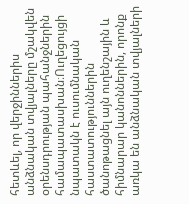հետևել, որ վերջիններիս անձնական տվյալները մշակվեն օրենսդրության պահանջներին համապատասխան։Ուղեցույցի նպատակն է ուսումնական հաստատություններին ծանոթացնել այն ուղենշային և հիմնարար կանոններին, որոնք առկա են անձնական տվյալների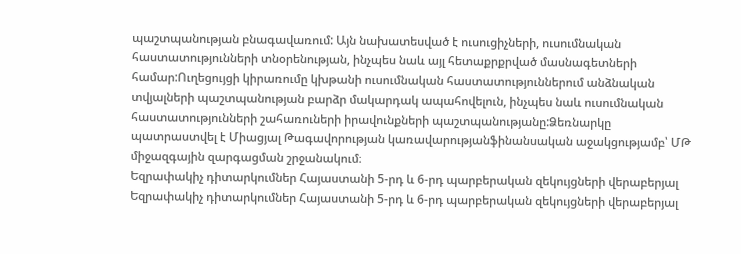պաշտպանության բնագավառում: Այն նախատեսված է ուսուցիչների, ուսումնական հաստատությունների տնօրենության, ինչպես նաև այլ հետաքրքրված մասնագետների համար:Ուղեցույցի կիրառումը կխթանի ուսումնական հաստատություններում անձնական տվյալների պաշտպանության բարձր մակարդակ ապահովելուն, ինչպես նաև ուսումնական հաստատությունների շահառուների իրավունքների պաշտպանությանը:Ձեռնարկը պատրաստվել է Միացյալ Թագավորության կառավարությանֆինանսական աջակցությամբ՝ ՄԹ միջազգային զարգացման շրջանակում։
Եզրափակիչ դիտարկումներ Հայաստանի 5-րդ և 6-րդ պարբերական զեկույցների վերաբերյալ
Եզրափակիչ դիտարկումներ Հայաստանի 5-րդ և 6-րդ պարբերական զեկույցների վերաբերյալ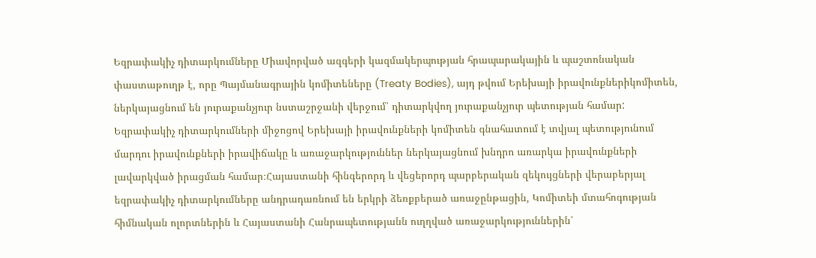Եզրափակիչ դիտարկումները Միավորված ազգերի կազմակերպության հրապարակային և պաշտոնական փաստաթուղթ է, որը Պայմանագրային կոմիտեները (Treaty Bodies), այդ թվում Երեխայի իրավունքներիկոմիտեն, ներկայացնում են յուրաքանչյուր նստաշրջանի վերջում՝ դիտարկվող յուրաքանչյուր պետության համար: Եզրափակիչ դիտարկումների միջոցով Երեխայի իրավունքների կոմիտեն գնահատում է տվյալ պետությունում մարդու իրավունքների իրավիճակը և առաջարկություններ ներկայացնում խնդրո առարկա իրավունքների լավարկված իրացման համար։Հայաստանի հինգերորդ և վեցերորդ պարբերական զեկույցների վերաբերյալ եզրափակիչ դիտարկումները անդրադառնում են երկրի ձեռքբերած առաջընթացին, Կոմիտեի մտահոգության հիմնական ոլորտներին և Հայաստանի Հանրապետությանն ուղղված առաջարկություններին՝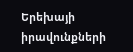Երեխայի իրավունքների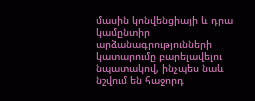մասին կոնվենցիայի և դրա կամընտիր արձանագրությունների կատարումը բարելավելու նպատակով, ինչպես նաև նշվում են հաջորդ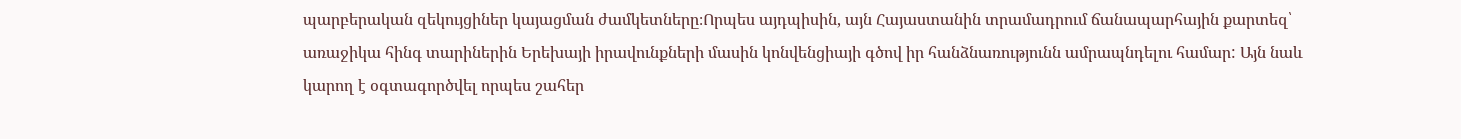պարբերական զեկույցիներ կայացման ժամկետները։Որպես այդպիսին, այն Հայաստանին տրամադրում ճանապարհային քարտեզ՝ առաջիկա հինգ տարիներին Երեխայի իրավունքների մասին կոնվենցիայի գծով իր հանձնառությունն ամրապնդելու համար: Այն նաև կարող է օգտագործվել որպես շահեր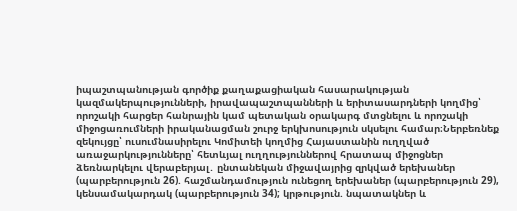իպաշտպանության գործիք քաղաքացիական հասարակության կազմակերպությունների, իրավապաշտպանների և երիտասարդների կողմից՝ որոշակի հարցեր հանրային կամ պետական օրակարգ մտցնելու և որոշակի միջոցառումների իրականացման շուրջ երկխոսություն սկսելու համար։Ներբեռնեք զեկույցը՝ ուսումնասիրելու Կոմիտեի կողմից Հայաստանին ուղղված առաջարկությունները՝ հետևյալ ուղղություններով հրատապ միջոցներ ձեռնարկելու վերաբերյալ․ ընտանեկան միջավայրից զրկված երեխաներ (պարբերություն 26). հաշմանդամություն ունեցող երեխաներ (պարբերություն 29), կենսամակարդակ (պարբերություն 34); կրթություն. նպատակներ և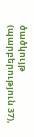ծածկույթ (պարբերություն 37),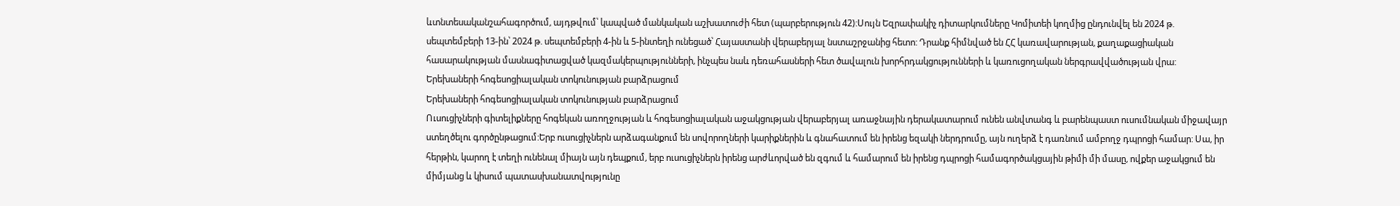ևտնտեսականշահագործում, այդթվում՝ կապված մանկական աշխատուժի հետ (պարբերություն 42):Սույն Եզրափակիչ դիտարկումները Կոմիտեի կողմից ընդունվել են 2024 թ. սեպտեմբերի 13-ին՝ 2024 թ. սեպտեմբերի 4-ին և 5-ինտեղի ունեցած՝ Հայաստանի վերաբերյալ նստաշրջանից հետո: Դրանք հիմնված են ՀՀ կառավարության, քաղաքացիական հասարակության մասնագիտացված կազմակերպությունների, ինչպես նաև դեռահասների հետ ծավալուն խորհրդակցությունների և կառուցողական ներգրավվածության վրա:
Երեխաների հոգեսոցիալական տոկունության բարձրացում
Երեխաների հոգեսոցիալական տոկունության բարձրացում
Ուսուցիչների գիտելիքները հոգեկան առողջության և հոգեսոցիալական աջակցության վերաբերյալ առաջնային դերակատարում ունեն անվտանգ և բարենպաստ ուսումնական միջավայր ստեղծելու գործընթացում:Երբ ուսուցիչներն արձագանքում են սովորողների կարիքներին և գնահատում են իրենց եզակի ներդրումը, այն ուղերձ է դառնում ամբողջ դպրոցի համար: Սա, իր հերթին, կարող է տեղի ունենալ միայն այն դեպքում, երբ ուսուցիչներն իրենց արժևորված են զգում և համարում են իրենց դպրոցի համագործակցային թիմի մի մասը, ովքեր աջակցում են միմյանց և կիսում պատասխանատվությունը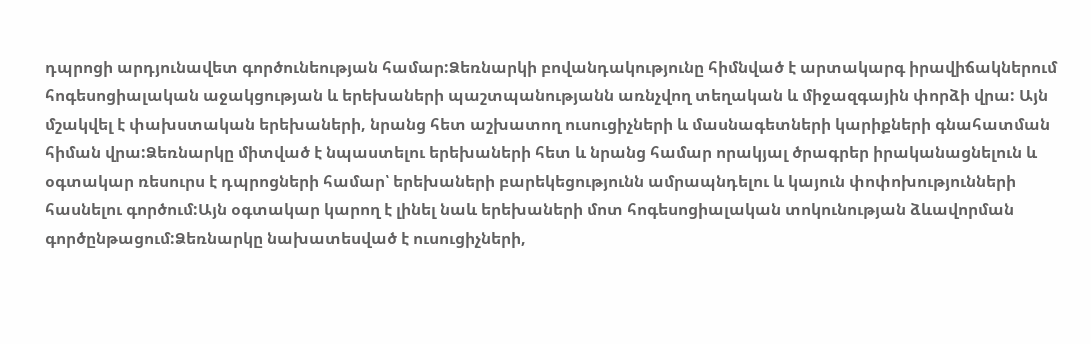դպրոցի արդյունավետ գործունեության համար:Ձեռնարկի բովանդակությունը հիմնված է արտակարգ իրավիճակներում հոգեսոցիալական աջակցության և երեխաների պաշտպանությանն առնչվող տեղական և միջազգային փորձի վրա: Այն մշակվել է փախստական երեխաների, նրանց հետ աշխատող ուսուցիչների և մասնագետների կարիքների գնահատման հիման վրա:Ձեռնարկը միտված է նպաստելու երեխաների հետ և նրանց համար որակյալ ծրագրեր իրականացնելուն և օգտակար ռեսուրս է դպրոցների համար՝ երեխաների բարեկեցությունն ամրապնդելու և կայուն փոփոխությունների հասնելու գործում:Այն օգտակար կարող է լինել նաև երեխաների մոտ հոգեսոցիալական տոկունության ձևավորման գործընթացում:Ձեռնարկը նախատեսված է ուսուցիչների,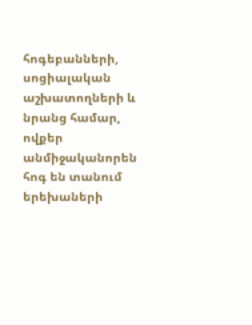հոգեբանների, սոցիալական աշխատողների և նրանց համար, ովքեր անմիջականորեն հոգ են տանում երեխաների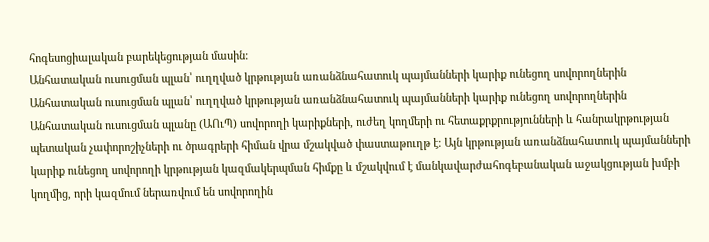հոգեսոցիալական բարեկեցության մասին:
Անհատական ուսուցման պլան՝ ուղղված կրթության առանձնահատուկ պայմանների կարիք ունեցող սովորողներին
Անհատական ուսուցման պլան՝ ուղղված կրթության առանձնահատուկ պայմանների կարիք ունեցող սովորողներին
Անհատական ուսուցման պլանը (ԱՈւՊ) սովորողի կարիքների, ուժեղ կողմերի ու հետաքրքրությունների և հանրակրթության պետական չափորոշիչների ու ծրագրերի հիման վրա մշակված փաստաթուղթ է։ Այն կրթության առանձնահատուկ պայմանների կարիք ունեցող սովորողի կրթության կազմակերպման հիմքը և մշակվում է մանկավարժահոգեբանական աջակցության խմբի կողմից, որի կազմում ներառվում են սովորողին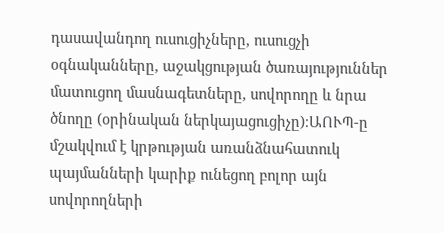դասավանդող ուսուցիչները, ուսուցչի օգնականները, աջակցության ծառայություններ մատուցող մասնագետները, սովորողը և նրա ծնողը (օրինական ներկայացուցիչը)։ԱՈՒՊ-ը մշակվում է կրթության առանձնահատուկ պայմանների կարիք ունեցող բոլոր այն սովորողների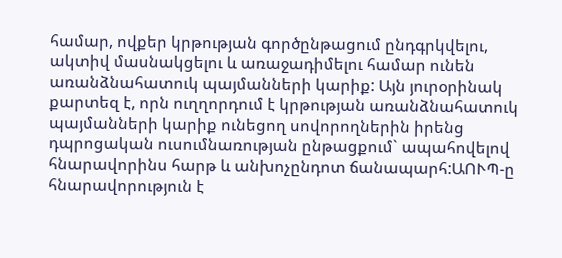համար, ովքեր կրթության գործընթացում ընդգրկվելու, ակտիվ մասնակցելու և առաջադիմելու համար ունեն առանձնահատուկ պայմանների կարիք: Այն յուրօրինակ քարտեզ է, որն ուղղորդում է կրթության առանձնահատուկ պայմանների կարիք ունեցող սովորողներին իրենց դպրոցական ուսումնառության ընթացքում` ապահովելով հնարավորինս հարթ և անխոչընդոտ ճանապարհ:ԱՈՒՊ-ը հնարավորություն է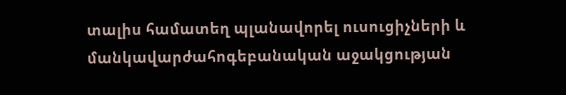տալիս համատեղ պլանավորել ուսուցիչների և մանկավարժահոգեբանական աջակցության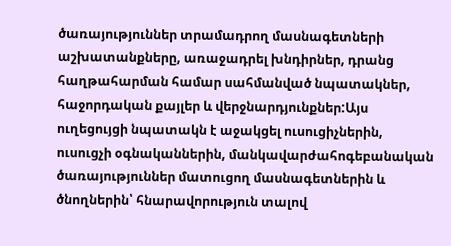ծառայություններ տրամադրող մասնագետների աշխատանքները, առաջադրել խնդիրներ, դրանց հաղթահարման համար սահմանված նպատակներ, հաջորդական քայլեր և վերջնարդյունքներ:Այս ուղեցույցի նպատակն է աջակցել ուսուցիչներին, ուսուցչի օգնականներին, մանկավարժահոգեբանական ծառայություններ մատուցող մասնագետներին և ծնողներին՝ հնարավորություն տալով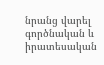նրանց վարել գործնական և իրատեսական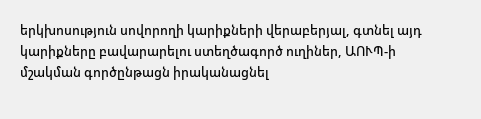երկխոսություն սովորողի կարիքների վերաբերյալ, գտնել այդ կարիքները բավարարելու ստեղծագործ ուղիներ, ԱՈՒՊ-ի մշակման գործընթացն իրականացնել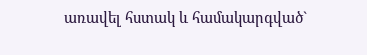առավել հստակ և համակարգված`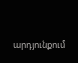արդյունքում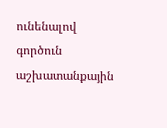ունենալով գործուն աշխատանքային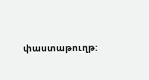փաստաթուղթ: